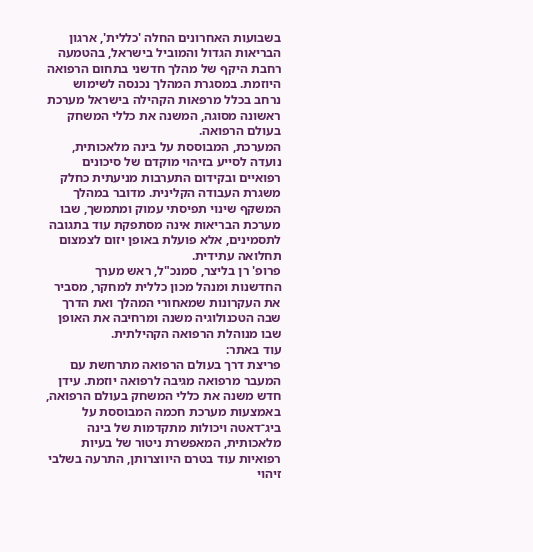בשבועות האחרונים החלה 'כללית', ארגון הבריאות הגדול והמוביל בישראל, בהטמעה רחבת היקף של מהלך חדשני בתחום הרפואה היוזמת. במסגרת המהלך נכנסה לשימוש נרחב בכלל מרפאות הקהילה בישראל מערכת ראשונה מסוגה, המשנה את כללי המשחק בעולם הרפואה.
המערכת, המבוססת על בינה מלאכותית, נועדה לסייע בזיהוי מוקדם של סיכונים רפואיים ובקידום התערבות מניעתית כחלק משגרת העבודה הקלינית. מדובר במהלך המשקף שינוי תפיסתי עמוק ומתמשך, שבו מערכת הבריאות אינה מסתפקת עוד בתגובה לתסמינים, אלא פועלת באופן יזום לצמצום תחלואה עתידית.
פרופ' רן בליצר, סמנכ"ל, ראש מערך החדשנות ומנהל מכון כללית למחקר, מסביר את העקרונות שמאחורי המהלך ואת הדרך שבה הטכנולוגיה משנה ומרחיבה את האופן שבו מנוהלת הרפואה הקהילתית.
עוד באתר:
פריצת דרך בעולם הרפואה מתרחשת עם המעבר מרפואה מגיבה לרפואה יוזמת. עידן חדש משנה את כללי המשחק בעולם הרפואה, באמצעות מערכת חכמה המבוססת על ביג־דאטה ויכולות מתקדמות של בינה מלאכותית, המאפשרת ניטור של בעיות רפואיות עוד בטרם היווצרותן, התרעה בשלבי זיהוי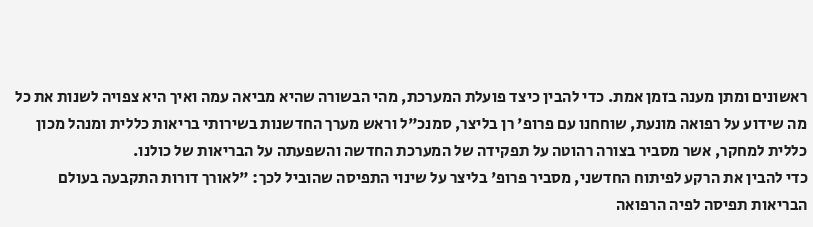ראשונים ומתן מענה בזמן אמת. כדי להבין כיצד פועלת המערכת, מהי הבשורה שהיא מביאה עמה ואיך היא צפויה לשנות את כל מה שידוע על רפואה מונעת, שוחחנו עם פרופ' רן בליצר, סמנכ"ל וראש מערך החדשנות בשירותי בריאות כללית ומנהל מכון כללית למחקר, אשר מסביר בצורה רהוטה על תפקידה של המערכת החדשה והשפעתה על הבריאות של כולנו.
כדי להבין את הרקע לפיתוח החדשני, מסביר פרופ' בליצר על שינוי התפיסה שהוביל לכך: "לאורך דורות התקבעה בעולם הבריאות תפיסה לפיה הרפואה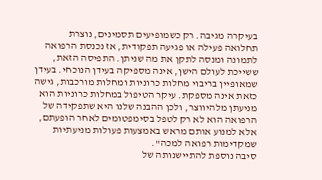בעיקרה מגיבה. רק כשמופיעים תסמינים, נוצרת תחלואה פעילה או פגיעה תפקודית, אז נכנסת הרפואה לתמונה ומנסה לתקן את מה שניתן. התפיסה הזאת, ששייכת לעולם הישן, אינה מספיקה בעידן הנוכחי. בעידן שמאופיין בריבוי מחלות כרוניות ומחלות מורכבות, גישה כזאת אינה מספקת. עיקר הטיפול במחלות כרוניות הוא מניעתן מלהיווצר, ולכן ההבנה שלנו היא שתפקידה של הרפואה הוא לא רק לטפל בסימפטומים לאחר הופעתם, אלא למנוע אותם מראש באמצעות פעולות מניעתיות שמקדימות רפואה למכה".
סיבה נוספת להתיישנותה של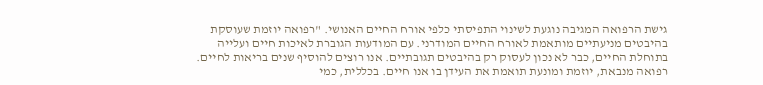גישת הרפואה המגיבה נוגעת לשינוי התפיסתי כלפי אורח החיים האנושי. "רפואה יוזמת שעוסקת בהיבטים מניעתיים מותאמת לאורח החיים המודרני. עם המודעות הגוברת לאיכות חיים ועלייה בתוחלת החיים, כבר לא נכון לעסוק רק בהיבטים תגובתיים. אנו רוצים להוסיף שנים בריאות לחיים. רפואה מנבאת, יוזמת ומונעת תואמת את העידן בו אנו חיים. בכללית, כמי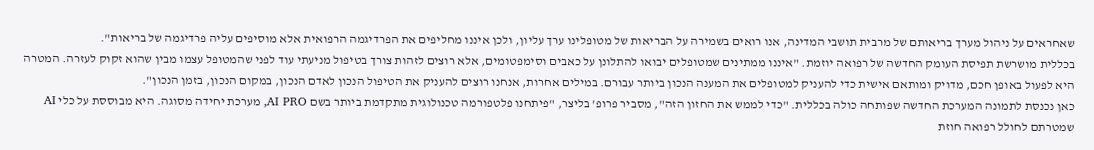שאחראים על ניהול מערך בריאותם של מרבית תושבי המדינה, אנו רואים בשמירה על הבריאות של מטופלינו ערך עליון, ולכן איננו מחליפים את הפרדיגמה הרפואית אלא מוסיפים עליה פרדיגמה של בריאות".
בכללית מושרשת תפיסת העומק החדשה של רפואה יוזמת. "איננו ממתינים שמטופלים יבואו להתלונן על כאבים וסימפטומים, אלא רוצים לזהות צורך בטיפול מניעתי עוד לפני שהמטופל עצמו מבין שהוא זקוק לעזרה. המטרה היא לפעול באופן חכם, מדויק ומותאם אישית כדי להעניק למטופלים את המענה הנכון ביותר עבורם. במילים אחרות, אנחנו רוצים להעניק את הטיפול הנכון לאדם הנכון, במקום הנכון, בזמן הנכון".
כאן נכנסת לתמונה המערכת החדשה שפותחה כולה בכללית. "כדי לממש את החזון הזה", מסביר פרופ' בליצר, "פיתחנו פלטפורמה טכנולוגית מתקדמת ביותר בשם AI PRO, מערכת יחידה מסוגה. היא מבוססת על כלי AI שמטרתם לחולל רפואה חוזת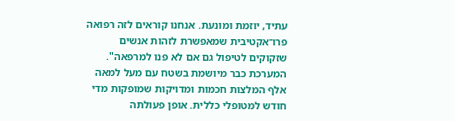עתיד, יוזמת ומונעת. אנחנו קוראים לזה רפואה פרו־אקטיבית שמאפשרת לזהות אנשים שזקוקים לטיפול גם אם לא פנו למרפאה".
המערכת כבר מיושמת בשטח עם מעל למאה אלף המלצות חכמות ומדויקות שמופקות מדי חודש למטופלי כללית. אופן פעולתה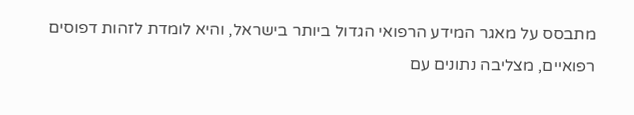מתבסס על מאגר המידע הרפואי הגדול ביותר בישראל, והיא לומדת לזהות דפוסים רפואיים, מצליבה נתונים עם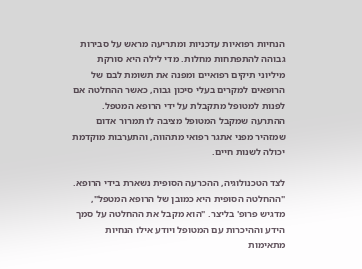הנחיות רפואיות עדכניות ומתריעה מראש על סבירות גבוהה להתפתחות מחלות. מדי לילה היא סורקת מיליוני תיקים רפואיים ומפנה את תשומת לבם של הרופאים למקרים בעלי סיכון גבוה, כאשר ההחלטה אם לפנות למטופל מתקבלת על ידי הרופא המטפל. ההתרעה שמקבל המטופל מציבה לו תמרור אדום שמזהיר מפני אתגר רפואי מתהווה, והתערבות מוקדמת יכולה לשנות חיים.

לצד הטכנולוגיה, ההכרעה הסופית נשארת בידי הרופא. "ההחלטה הסופית היא כמובן של הרופא המטפל", מדגיש פרופ' בליצר. "הוא מקבל את ההחלטה על סמך הידע וההיכרות עם המטופל ויודע אילו הנחיות מתאימות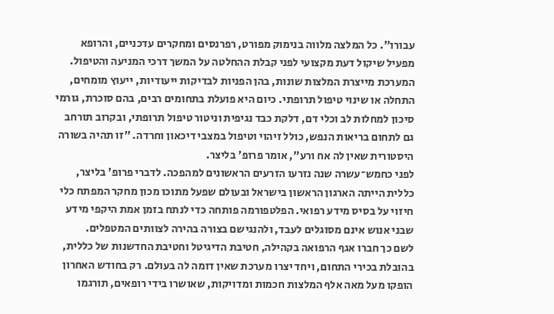עבורו". כל המלצה מלווה בנימוק מפורט, רפרנסים ומחקרים עדכניים, והרופא מפעיל שיקול דעת מקצועי לפני קבלת ההחלטה על המשך דרכי המניעה והטיפול.
המערכת מייצרת המלצות שונות, בהן הפניות לבדיקות ייעודיות, ייעוץ מומחים, התחלה או שינוי טיפול תרופתי. כיום היא פועלת בתחומים רבים, בהם סוכרת, גורמי סיכון למחלות לב וכלי דם, דלקת כבד נגיפית וניטור טיפול תרופתי, ובקרוב תורחב גם לתחום בריאות הנפש, כולל זיהוי וטיפול במצבי דיכאון וחרדה. "זו תהיה בשורה היסטורית שאין לה אח ורע", אומר פרופ' בליצר.
לפני כחמש־עשרה שנה נזרעו הזרעים הראשונים למהפכה. לדברי פרופ' בליצר, כללית הייתה הארגון הראשון בישראל ובעולם שפעל מתוכו מכון מחקר המפתח כלי חיזוי על בסיס מידע רפואי. הפלטפורמה פותחה כדי לנתח בזמן אמת היקפי מידע שבני אנוש אינם מסוגלים לעבד, ולהנגישם בצורה בהירה לצוותים המטפלים.
לשם כך חברו אגף הרפואה בקהילה, חטיבת הדיגיטל וחטיבת החדשנות של כללית, בהובלת בכירי התחום, ויחד יצרו מערכת שאין דומה לה בעולם. רק בחודש האחרון הופקו מעל מאה אלף המלצות חכמות ומדויקות, שאושרו בידי רופאים, תורגמו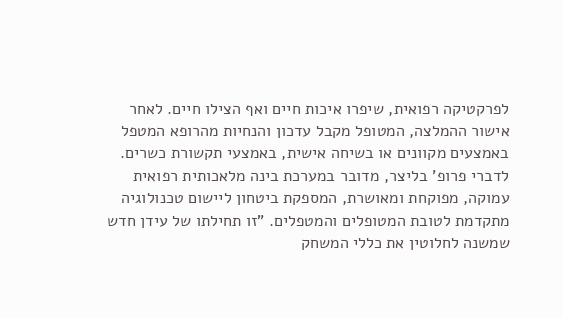לפרקטיקה רפואית, שיפרו איכות חיים ואף הצילו חיים. לאחר אישור ההמלצה, המטופל מקבל עדכון והנחיות מהרופא המטפל באמצעים מקוונים או בשיחה אישית, באמצעי תקשורת כשרים.
לדברי פרופ' בליצר, מדובר במערכת בינה מלאכותית רפואית עמוקה, מפוקחת ומאושרת, המספקת ביטחון ליישום טכנולוגיה מתקדמת לטובת המטופלים והמטפלים. "זו תחילתו של עידן חדש שמשנה לחלוטין את כללי המשחק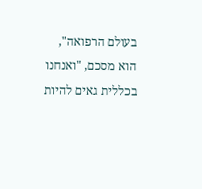בעולם הרפואה", הוא מסכם, "ואנחנו בכללית גאים להיות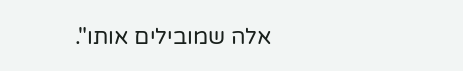אלה שמובילים אותו".